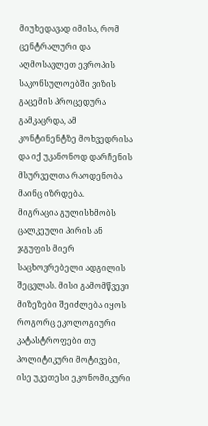მიუხედავად იმისა, რომ ცენტრალური და აღმოსავლეთ ევროპის საკონსულოებში ვიზის გაცემის პროცედურა გამკაცრდა, ამ კონტინენტზე მოხვედრისა და იქ უკანონოდ დარჩენის მსურველთა რაოდენობა მაინც იზრდება.
მიგრაცია გულისხმობს ცალკეული პირის ან ჯგუფის მიერ საცხოვრებელი ადგილის შეცვლას. მისი გამომწვევი მიზეზები შეიძლება იყოს როგორც ეკოლოგიური კატასტროფები თუ პოლიტიკური მოტივები, ისე უკეთესი ეკონომიკური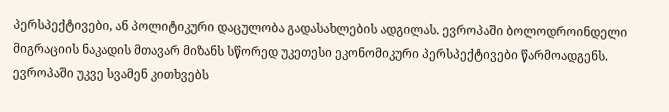პერსპექტივები, ან პოლიტიკური დაცულობა გადასახლების ადგილას. ევროპაში ბოლოდროინდელი მიგრაციის ნაკადის მთავარ მიზანს სწორედ უკეთესი ეკონომიკური პერსპექტივები წარმოადგენს.
ევროპაში უკვე სვამენ კითხვებს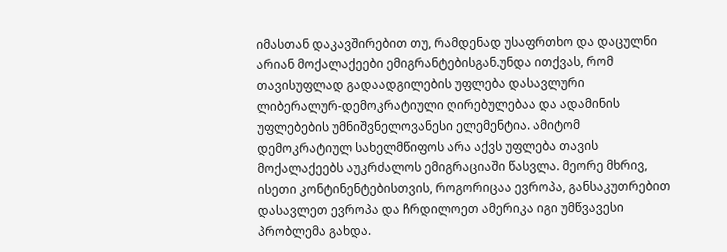იმასთან დაკავშირებით თუ, რამდენად უსაფრთხო და დაცულნი არიან მოქალაქეები ემიგრანტებისგან.უნდა ითქვას, რომ თავისუფლად გადაადგილების უფლება დასავლური ლიბერალურ-დემოკრატიული ღირებულებაა და ადამინის უფლებების უმნიშვნელოვანესი ელემენტია. ამიტომ დემოკრატიულ სახელმწიფოს არა აქვს უფლება თავის მოქალაქეებს აუკრძალოს ემიგრაციაში წასვლა. მეორე მხრივ, ისეთი კონტინენტებისთვის, როგორიცაა ევროპა, განსაკუთრებით დასავლეთ ევროპა და ჩრდილოეთ ამერიკა იგი უმწვავესი პრობლემა გახდა.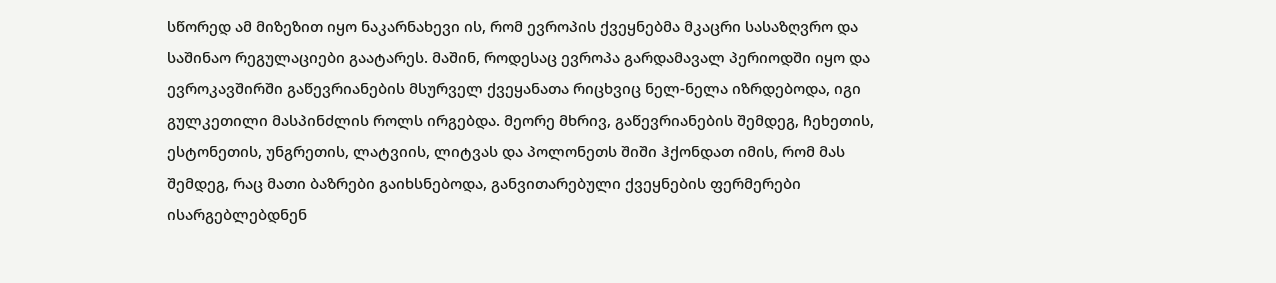სწორედ ამ მიზეზით იყო ნაკარნახევი ის, რომ ევროპის ქვეყნებმა მკაცრი სასაზღვრო და საშინაო რეგულაციები გაატარეს. მაშინ, როდესაც ევროპა გარდამავალ პერიოდში იყო და ევროკავშირში გაწევრიანების მსურველ ქვეყანათა რიცხვიც ნელ-ნელა იზრდებოდა, იგი გულკეთილი მასპინძლის როლს ირგებდა. მეორე მხრივ, გაწევრიანების შემდეგ, ჩეხეთის, ესტონეთის, უნგრეთის, ლატვიის, ლიტვას და პოლონეთს შიში ჰქონდათ იმის, რომ მას შემდეგ, რაც მათი ბაზრები გაიხსნებოდა, განვითარებული ქვეყნების ფერმერები ისარგებლებდნენ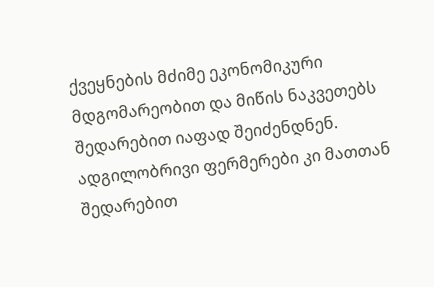ქვეყნების მძიმე ეკონომიკური მდგომარეობით და მიწის ნაკვეთებს შედარებით იაფად შეიძენდნენ. ადგილობრივი ფერმერები კი მათთან შედარებით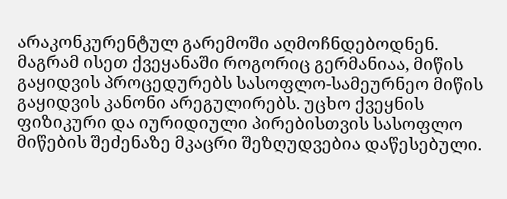არაკონკურენტულ გარემოში აღმოჩნდებოდნენ. მაგრამ ისეთ ქვეყანაში როგორიც გერმანიაა, მიწის გაყიდვის პროცედურებს სასოფლო-სამეურნეო მიწის გაყიდვის კანონი არეგულირებს. უცხო ქვეყნის ფიზიკური და იურიდიული პირებისთვის სასოფლო მიწების შეძენაზე მკაცრი შეზღუდვებია დაწესებული.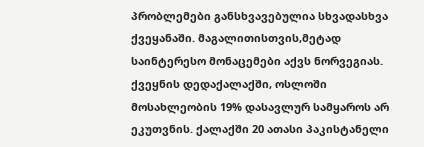პრობლემები განსხვავებულია სხვადასხვა ქვეყანაში. მაგალითისთვის,მეტად საინტერესო მონაცემები აქვს ნორვეგიას. ქვეყნის დედაქალაქში, ოსლოში მოსახლეობის 19% დასავლურ სამყაროს არ ეკუთვნის. ქალაქში 20 ათასი პაკისტანელი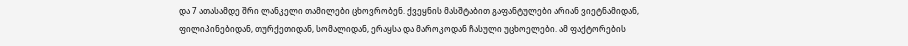და 7 ათასამდე შრი ლანკელი თამილები ცხოვრობენ. ქვეყნის მასშტაბით გაფანტულები არიან ვიეტნამიდან, ფილიპინებიდან, თურქეთიდან, სომალიდან, ერაყსა და მაროკოდან ჩასული უცხოელები. ამ ფაქტორების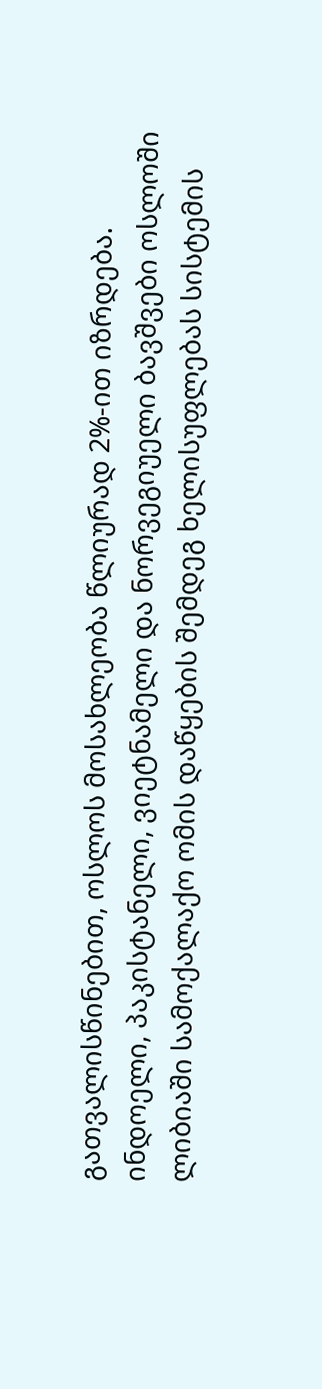გათვალისწინებით, ოსლოს მოსახლეობა წლიურად 2%-ით იზრდება.
ინდოელი, პაკისტანელი, ვიეტნამელი და ნორვეგიუელი ბავშვები ოსლოში
ლიბიაში სამოქალაქო ომის დაწყების შემდეგ ხელისუფლებას სისტემის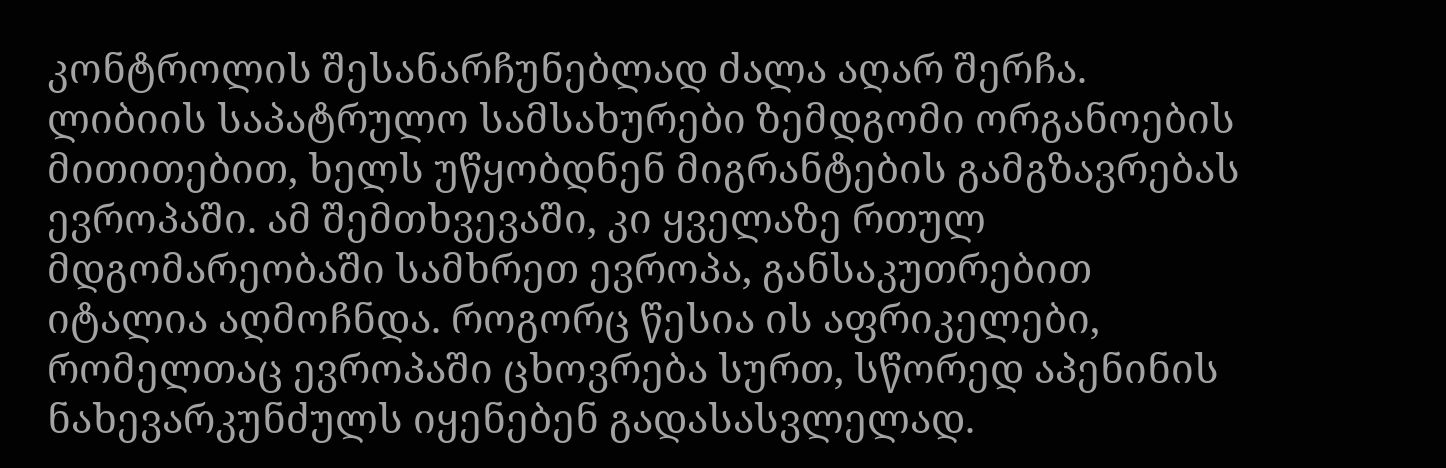კონტროლის შესანარჩუნებლად ძალა აღარ შერჩა. ლიბიის საპატრულო სამსახურები ზემდგომი ორგანოების მითითებით, ხელს უწყობდნენ მიგრანტების გამგზავრებას ევროპაში. ამ შემთხვევაში, კი ყველაზე რთულ მდგომარეობაში სამხრეთ ევროპა, განსაკუთრებით იტალია აღმოჩნდა. როგორც წესია ის აფრიკელები, რომელთაც ევროპაში ცხოვრება სურთ, სწორედ აპენინის ნახევარკუნძულს იყენებენ გადასასვლელად.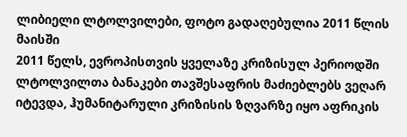ლიბიელი ლტოლვილები, ფოტო გადაღებულია 2011 წლის მაისში
2011 წელს, ევროპისთვის ყველაზე კრიზისულ პერიოდში ლტოლვილთა ბანაკები თავშესაფრის მაძიებლებს ვეღარ იტევდა, ჰუმანიტარული კრიზისის ზღვარზე იყო აფრიკის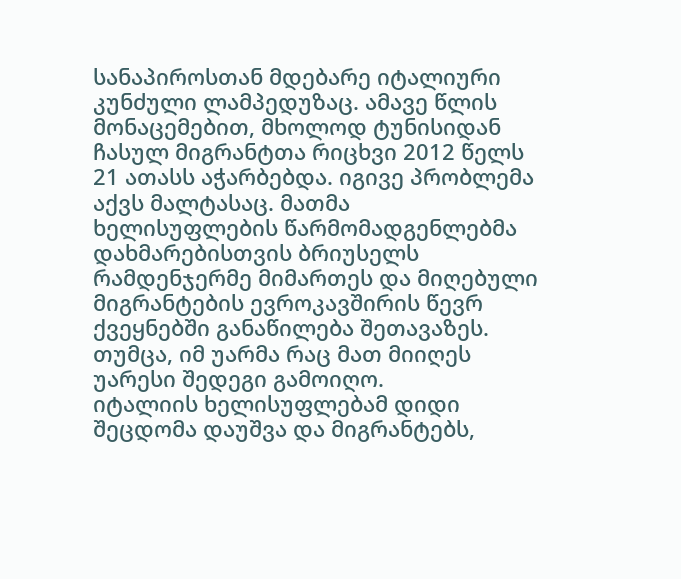სანაპიროსთან მდებარე იტალიური კუნძული ლამპედუზაც. ამავე წლის მონაცემებით, მხოლოდ ტუნისიდან ჩასულ მიგრანტთა რიცხვი 2012 წელს 21 ათასს აჭარბებდა. იგივე პრობლემა აქვს მალტასაც. მათმა ხელისუფლების წარმომადგენლებმა დახმარებისთვის ბრიუსელს რამდენჯერმე მიმართეს და მიღებული მიგრანტების ევროკავშირის წევრ ქვეყნებში განაწილება შეთავაზეს. თუმცა, იმ უარმა რაც მათ მიიღეს უარესი შედეგი გამოიღო.
იტალიის ხელისუფლებამ დიდი შეცდომა დაუშვა და მიგრანტებს,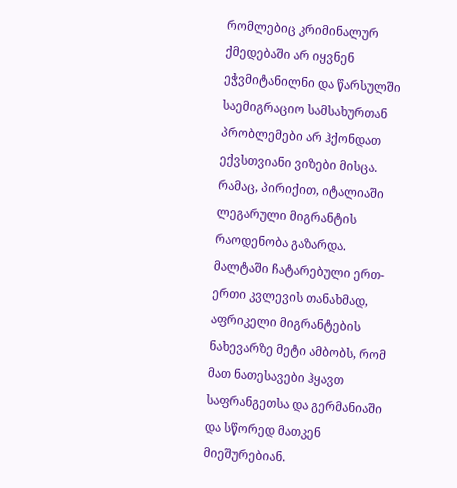რომლებიც კრიმინალურ ქმედებაში არ იყვნენ ეჭვმიტანილნი და წარსულში საემიგრაციო სამსახურთან პრობლემები არ ჰქონდათ ექვსთვიანი ვიზები მისცა. რამაც, პირიქით, იტალიაში ლეგარული მიგრანტის რაოდენობა გაზარდა. მალტაში ჩატარებული ერთ-ერთი კვლევის თანახმად, აფრიკელი მიგრანტების ნახევარზე მეტი ამბობს, რომ მათ ნათესავები ჰყავთ საფრანგეთსა და გერმანიაში და სწორედ მათკენ მიეშურებიან.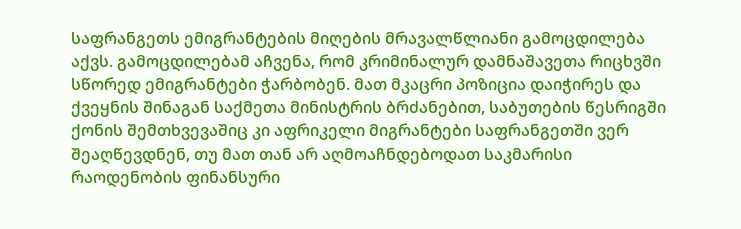საფრანგეთს ემიგრანტების მიღების მრავალწლიანი გამოცდილება აქვს. გამოცდილებამ აჩვენა, რომ კრიმინალურ დამნაშავეთა რიცხვში სწორედ ემიგრანტები ჭარბობენ. მათ მკაცრი პოზიცია დაიჭირეს და ქვეყნის შინაგან საქმეთა მინისტრის ბრძანებით, საბუთების წესრიგში ქონის შემთხვევაშიც კი აფრიკელი მიგრანტები საფრანგეთში ვერ შეაღწევდნენ, თუ მათ თან არ აღმოაჩნდებოდათ საკმარისი რაოდენობის ფინანსური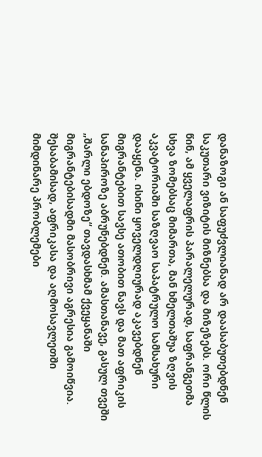დანაზოგი ან საფუძვლიანად არ დაასაბუთებდნენ საკუთარი ვიზიტის მიზნებსა და მიზეზებს. ორი წლის წინ, ამ ყველაფრის პარალელურად, საფრანგეთმა სხვა ზომებსაც მიმართა, მან ხმელთაშუა ზღვის აკვატორიაში საზღვაო საპატრულო სამსახური დააყენა. ისინი ყოველდღიურად აკავებდნენ მიგრანტებით სავსე ათობით ნავს და მათ აფრიკის სანაპიროზე აბრუნებდნენ. ამასთანავე, გასულ თვეში „შარლი ებდოზე“ თავდასხმამ ქვეყანაში მიგრანტებისადმი მასობრივი აგრესია გამოიწვია.
შესაბამისად, აფრიკასა და აღმოსავლეთში მიმდინარე პრობლემები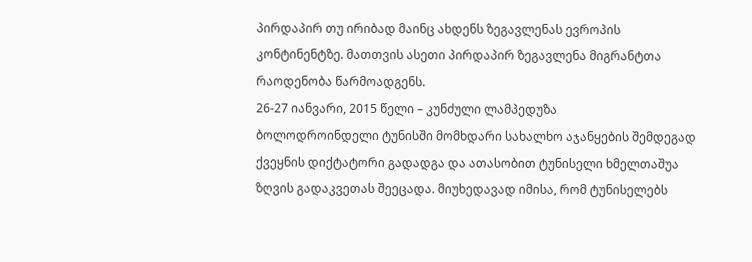პირდაპირ თუ ირიბად მაინც ახდენს ზეგავლენას ევროპის კონტინენტზე. მათთვის ასეთი პირდაპირ ზეგავლენა მიგრანტთა რაოდენობა წარმოადგენს.
26-27 იანვარი, 2015 წელი – კუნძული ლამპედუზა
ბოლოდროინდელი ტუნისში მომხდარი სახალხო აჯანყების შემდეგად ქვეყნის დიქტატორი გადადგა და ათასობით ტუნისელი ხმელთაშუა ზღვის გადაკვეთას შეეცადა. მიუხედავად იმისა, რომ ტუნისელებს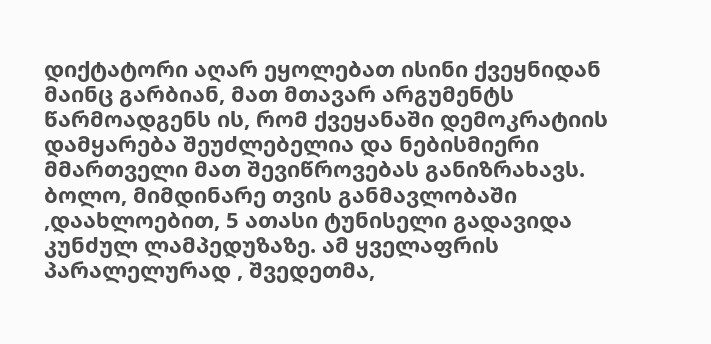დიქტატორი აღარ ეყოლებათ ისინი ქვეყნიდან მაინც გარბიან, მათ მთავარ არგუმენტს წარმოადგენს ის, რომ ქვეყანაში დემოკრატიის დამყარება შეუძლებელია და ნებისმიერი მმართველი მათ შევიწროვებას განიზრახავს.
ბოლო, მიმდინარე თვის განმავლობაში ,დაახლოებით, 5 ათასი ტუნისელი გადავიდა კუნძულ ლამპედუზაზე. ამ ყველაფრის პარალელურად , შვედეთმა,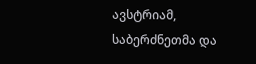ავსტრიამ, საბერძნეთმა და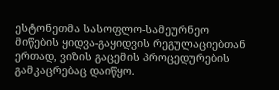ესტონეთმა სასოფლო-სამეურნეო მიწების ყიდვა-გაყიდვის რეგულაციებთან ერთად, ვიზის გაცემის პროცედურების გამკაცრებაც დაიწყო.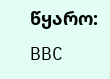წყარო: BBC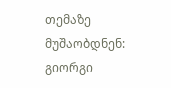თემაზე მუშაობდნენ:
გიორგი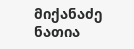მიქანაძე
ნათია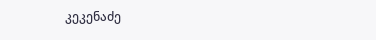კეკენაძე